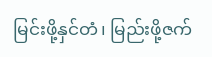မြင်းဖို့နှင်တံ၊ မြည်းဖို့ဇက်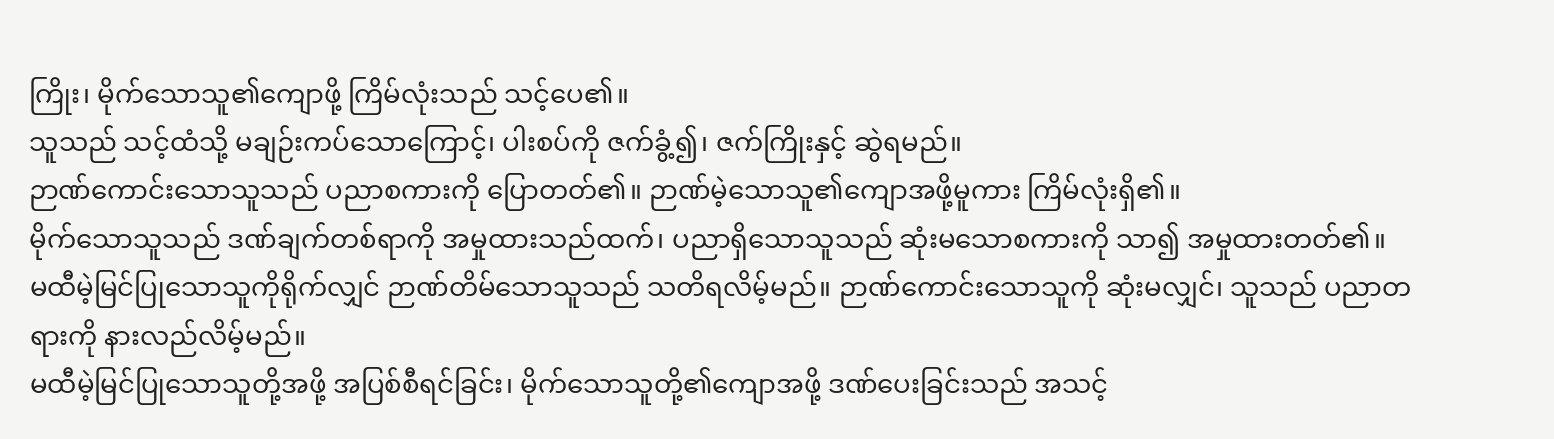ကြိုး၊ မိုက်သောသူ၏ကျောဖို့ ကြိမ်လုံးသည် သင့်ပေ၏။
သူသည် သင့်ထံသို့ မချဉ်းကပ်သောကြောင့်၊ ပါးစပ်ကို ဇက်ခွံ့၍၊ ဇက်ကြိုးနှင့် ဆွဲရမည်။
ဉာဏ်ကောင်းသောသူသည် ပညာစကားကို ပြောတတ်၏။ ဉာဏ်မဲ့သောသူ၏ကျောအဖို့မူကား ကြိမ်လုံးရှိ၏။
မိုက်သောသူသည် ဒဏ်ချက်တစ်ရာကို အမှုထားသည်ထက်၊ ပညာရှိသောသူသည် ဆုံးမသောစကားကို သာ၍ အမှုထားတတ်၏။
မထီမဲ့မြင်ပြုသောသူကိုရိုက်လျှင် ဉာဏ်တိမ်သောသူသည် သတိရလိမ့်မည်။ ဉာဏ်ကောင်းသောသူကို ဆုံးမလျှင်၊ သူသည် ပညာတရားကို နားလည်လိမ့်မည်။
မထီမဲ့မြင်ပြုသောသူတို့အဖို့ အပြစ်စီရင်ခြင်း၊ မိုက်သောသူတို့၏ကျောအဖို့ ဒဏ်ပေးခြင်းသည် အသင့်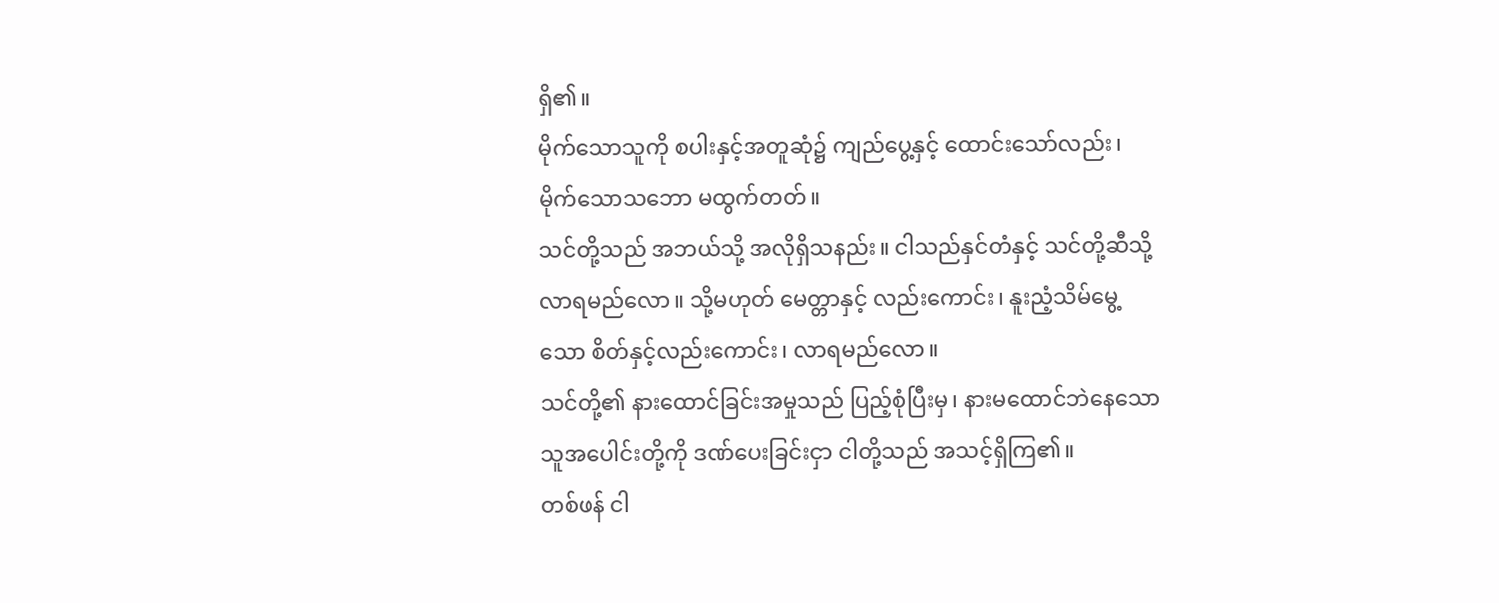ရှိ၏။
မိုက်သောသူကို စပါးနှင့်အတူဆုံ၌ ကျည်ပွေ့နှင့် ထောင်းသော်လည်း၊ မိုက်သောသဘော မထွက်တတ်။
သင်တို့သည် အဘယ်သို့ အလိုရှိသနည်း။ ငါသည်နှင်တံနှင့် သင်တို့ဆီသို့လာရမည်လော။ သို့မဟုတ် မေတ္တာနှင့် လည်းကောင်း၊ နူးညံ့သိမ်မွေ့သော စိတ်နှင့်လည်းကောင်း၊ လာရမည်လော။
သင်တို့၏ နားထောင်ခြင်းအမှုသည် ပြည့်စုံပြီးမှ၊ နားမထောင်ဘဲနေသော သူအပေါင်းတို့ကို ဒဏ်ပေးခြင်းငှာ ငါတို့သည် အသင့်ရှိကြ၏။
တစ်ဖန် ငါ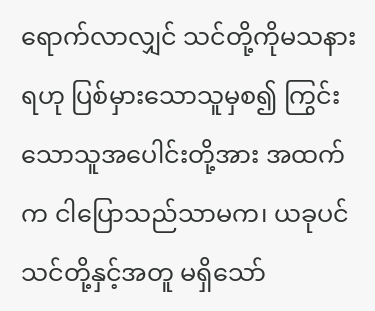ရောက်လာလျှင် သင်တို့ကိုမသနားရဟု ပြစ်မှားသောသူမှစ၍ ကြွင်းသောသူအပေါင်းတို့အား အထက်က ငါပြောသည်သာမက၊ ယခုပင်သင်တို့နှင့်အတူ မရှိသော်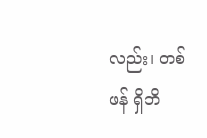လည်း၊ တစ်ဖန် ရှိဘိ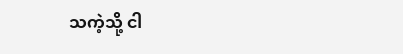သကဲ့သို့ ငါ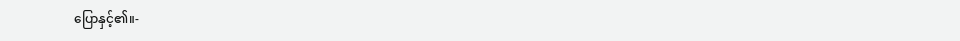ပြောနှင့်၏။-